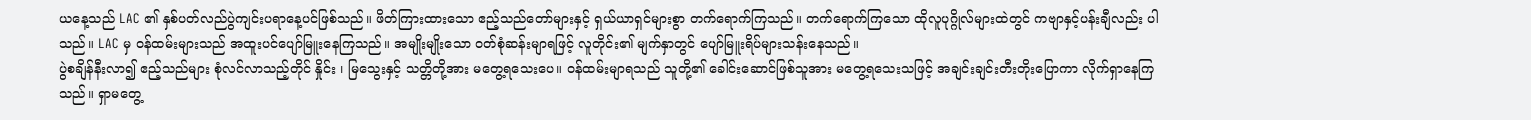ယနေ့သည် LAC ၏ နှစ်ပတ်လည်ပွဲကျင်းပရာနေ့ပင်ဖြစ်သည်။ ဖိတ်ကြားထားသော ဧည့်သည်တော်များနှင့် ရှယ်ယာရှင်များစွာ တက်ရောက်ကြသည်။ တက်ရောက်ကြသော ထိုလူပုဂ္ဂိုလ်များထဲတွင် ကဗျာနှင့်ပန်းချီလည်း ပါသည်။ LAC မှ ဝန်ထမ်းများသည် အထူးပင်ပျော်မြူးနေကြသည်။ အမျိုးမျိုးသော ဝတ်စုံဆန်းမျာရဖြင့် လူတိုင်း၏ မျက်နှာတွင် ပျော်မြူးရိပ်များသန်းနေသည်။
ပွဲစချိန်နီးလာ၍ ဧည့်သည်များ စုံလင်လာသည့်တိုင် နှိုင်း ၊ မြသွေးနှင့် သတ္တိတို့အား မတွေ့ရသေးပေ။ ဝန်ထမ်းမျာရသည် သူတို့၏ ခေါင်းဆောင်ဖြစ်သူအား မတွေ့ရသေးသဖြင့် အချင်းချင်းတီးတိုးပြောကာ လိုက်ရှာနေကြသည်။ ရှာမတွေ့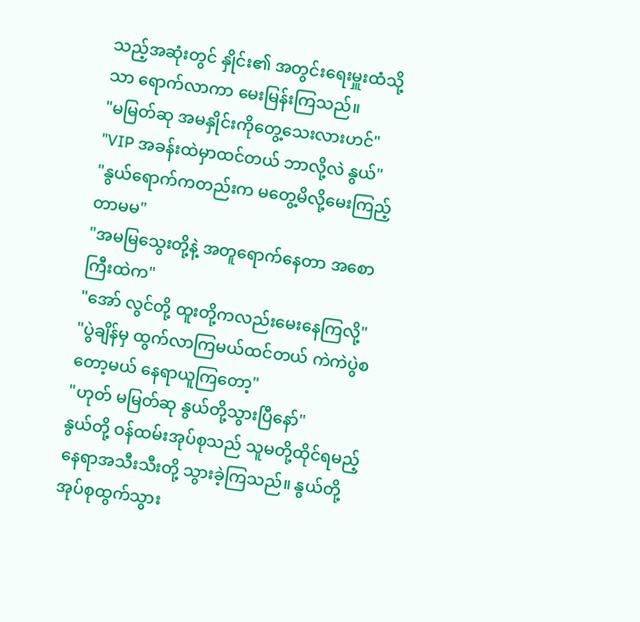သည့်အဆုံးတွင် နှိုင်း၏ အတွင်းရေးမှူးထံသို့သာ ရောက်လာကာ မေးမြန်းကြသည်။
"မမြတ်ဆု အမနှိုင်းကိုတွေ့သေးလားဟင်"
"VIP အခန်းထဲမှာထင်တယ် ဘာလို့လဲ နွယ်"
"နွယ်ရောက်ကတည်းက မတွေ့မိလို့မေးကြည့်တာမမ"
"အမမြသွေးတို့နဲ့ အတူရောက်နေတာ အစောကြီးထဲက"
"အော် လွင်တို့ ထူးတို့ကလည်းမေးနေကြလို့"
"ပွဲချိန်မှ ထွက်လာကြမယ်ထင်တယ် ကဲကဲပွဲစတော့မယ် နေရာယူကြတော့"
"ဟုတ် မမြတ်ဆု နွယ်တို့သွားပြီနော်"
နွယ်တို့ ဝန်ထမ်းအုပ်စုသည် သူမတို့ထိုင်ရမည့်နေရာအသီးသီးတို့ သွားခဲ့ကြသည်။ နွယ်တို့ အုပ်စုထွက်သွား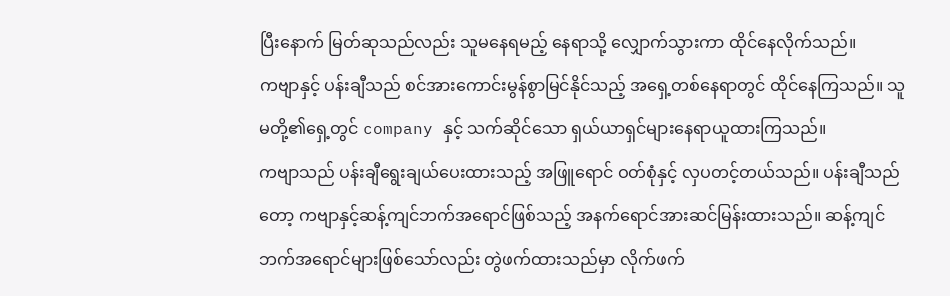ပြီးနောက် မြတ်ဆုသည်လည်း သူမနေရမည့် နေရာသို့ လျှောက်သွားကာ ထိုင်နေလိုက်သည်။
ကဗျာနှင့် ပန်းချီသည် စင်အားကောင်းမွန်စွာမြင်နိုင်သည့် အရှေ့တစ်နေရာတွင် ထိုင်နေကြသည်။ သူမတို့၏ရှေ့တွင် company နှင့် သက်ဆိုင်သော ရှယ်ယာရှင်များနေရာယူထားကြသည်။
ကဗျာသည် ပန်းချီရွေးချယ်ပေးထားသည့် အဖြူရောင် ဝတ်စုံနှင့် လှပတင့်တယ်သည်။ ပန်းချီသည်တော့ ကဗျာနှင့်ဆန့်ကျင်ဘက်အရောင်ဖြစ်သည့် အနက်ရောင်အားဆင်မြန်းထားသည်။ ဆန့်ကျင်ဘက်အရောင်များဖြစ်သော်လည်း တွဲဖက်ထားသည်မှာ လိုက်ဖက်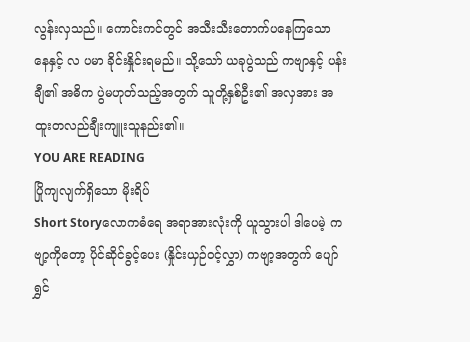လွန်းလှသည်။ ကောင်းကင်တွင် အသီးသီးတောက်ပနေကြသော နေနှင့် လ ပမာ ခိုင်းနှိုင်းရမည်။ သို့သော် ယခုပွဲသည် ကဗျာနှင့် ပန်းချီ၏ အဓိက ပွဲမဟုတ်သည့်အတွက် သူတို့နှစ်ဦး၏ အလှအား အထူးတလည်ချီးကျူးသူနည်း၏။
YOU ARE READING
ပြိုကျလျက်ရှိသော မိုးရိပ်
Short Storyလောကဓံရေ အရာအားလုံးကို ယူသွားပါ ဒါပေမဲ့ ကဗျာ့ကိုတော့ ပိုင်ဆိုင်ခွင့်ပေး (နှိုင်းယှဉ်ဝင့်လွှာ) ကဗျာ့အတွက် ပျော်ရွှင်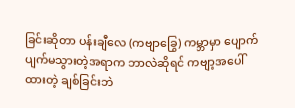ခြင်းဆိုတာ ပန်းချီလေ (ကဗျာခြွေ) ကမ္ဘာမှာ ပျောက်ပျက်မသွားတဲ့အရာက ဘာလဲဆိုရင် ကဗျာ့အပေါ်ထားတဲ့ ချစ်ခြင်းဘဲ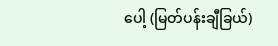ပေါ့ (မြတ်ပန်းချီခြယ်)